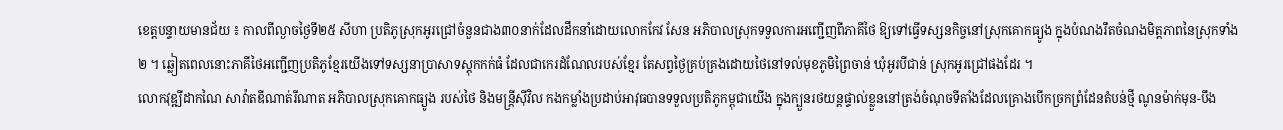ខេត្តបន្ទាយមានជ័យ ៖ កាលពីល្ងាចថ្ងៃទី២៥ សីហា ប្រតិភូស្រុកអូរជ្រៅចំនួនជាង៣០នាក់ដែលដឹកនាំដោយលោកកែវ សែន អភិបាលស្រុកទទួលការអញ្ជើញពីភាគីថៃ ឱ្យទៅធ្វើទស្សនកិច្ចនៅស្រុកគោកធ្យូង ក្នុងបំណងរឹតចំណងមិត្តភាពនៃស្រុកទាំង២ ។ ឆ្លៀតពេលនោះភាគីថៃអញ្ជើញប្រតិភូខ្មែរយើងទៅទស្សនាប្រាសាទស្តុកកក់ធំ ដែលជាកេរដំណែលរបស់ខ្មែរ តែសព្វថ្ងៃគ្រប់គ្រងដោយថៃនៅទល់មុខភូមិព្រៃចាន់ ឃុំអូរបីជាន់ ស្រុកអូរជ្រៅផងដែរ ។
លោកវុឌ្ឍីដាកណៃ សាវ៉ាតឌីណាត់រីណាត អភិបាលស្រុកគោកធ្យូង របស់ថៃ និងមន្ត្រីស៊ីវិល កងកម្លាំងប្រដាប់អាវុធបានទទួលប្រតិភូកម្ពុជាយើង ក្នុងក្បួនរថយន្តផ្ទាល់ខ្លួននៅត្រង់ចំណុចទីតាំងដែលគ្រោងបើកច្រកព្រំដែនតំបន់ថ្មី ណូនម៉ាក់មុន-បឹង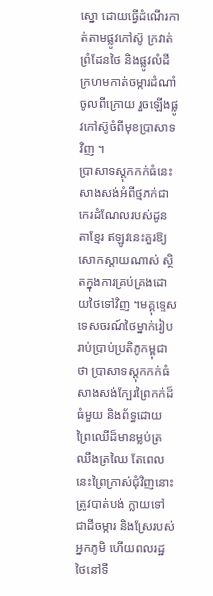ស្នោ ដោយធ្វើដំណើរកាត់តាមផ្លូវកៅស៊ូ ក្រវាត់ព្រំដែនថៃ និងផ្លូវលំដីក្រហមកាត់ចម្ការដំណាំចូលពីក្រោយ រួចឡើងផ្លូវកៅស៊ូចំពីមុខប្រាសាទវិញ ។
ប្រាសាទស្តុកកក់ធំនេះ សាងសង់អំពីថ្មភក់ជាកេរដំណែលរបស់ដូនតាខ្មែរ ឥឡូវនេះគួរឱ្យសោកស្តាយណាស់ ស្ថិតក្នុងការគ្រប់គ្រងដោយថៃទៅវិញ ។មគ្គុទ្ទេសទេសចរណ៍ថៃម្នាក់រៀបរាប់ប្រាប់ប្រតិភូកម្ពុជាថា ប្រាសាទស្តុកកក់ធំសាងសង់ក្បែរព្រៃកក់ដ៏ធំមួយ និងព័ទ្ធដោយព្រៃឈើដ៏មានម្លប់ត្រឈឹងត្រឈៃ តែពេលនេះព្រៃក្រាស់ជុំវិញនោះត្រូវបាត់បង់ ក្លាយទៅជាដីចម្ការ និងស្រែរបស់អ្នកភូមិ ហើយពលរដ្ឋថៃនៅទី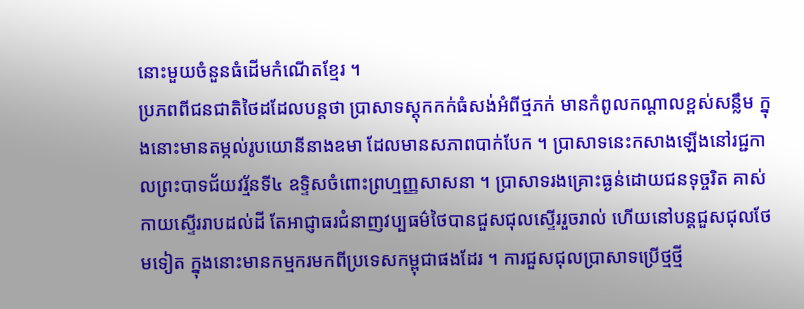នោះមួយចំនួនធំដើមកំណើតខ្មែរ ។
ប្រភពពីជនជាតិថៃដដែលបន្តថា ប្រាសាទស្តុកកក់ធំសង់អំពីថ្មភក់ មានកំពូលកណ្តាលខ្ពស់សន្លឹម ក្នុងនោះមានតម្កល់រូបយោនីនាងឧមា ដែលមានសភាពបាក់បែក ។ ប្រាសាទនេះកសាងឡើងនៅរជ្ជកាលព្រះបាទជ័យវរ្ម័នទី៤ ឧទ្ទិសចំពោះព្រហ្មញ្ញសាសនា ។ ប្រាសាទរងគ្រោះធ្ងន់ដោយជនទុច្ចរិត គាស់កាយស្ទើររាបដល់ដី តែអាជ្ញាធរជំនាញវប្បធម៌ថៃបានជួសជុលស្ទើររួចរាល់ ហើយនៅបន្តជួសជុលថែមទៀត ក្នុងនោះមានកម្មករមកពីប្រទេសកម្ពុជាផងដែរ ។ ការជួសជុលប្រាសាទប្រើថ្មថ្មី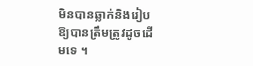មិនបានឆ្លាក់និងរៀបឱ្យបានត្រឹមត្រូវដូចដើមទេ ។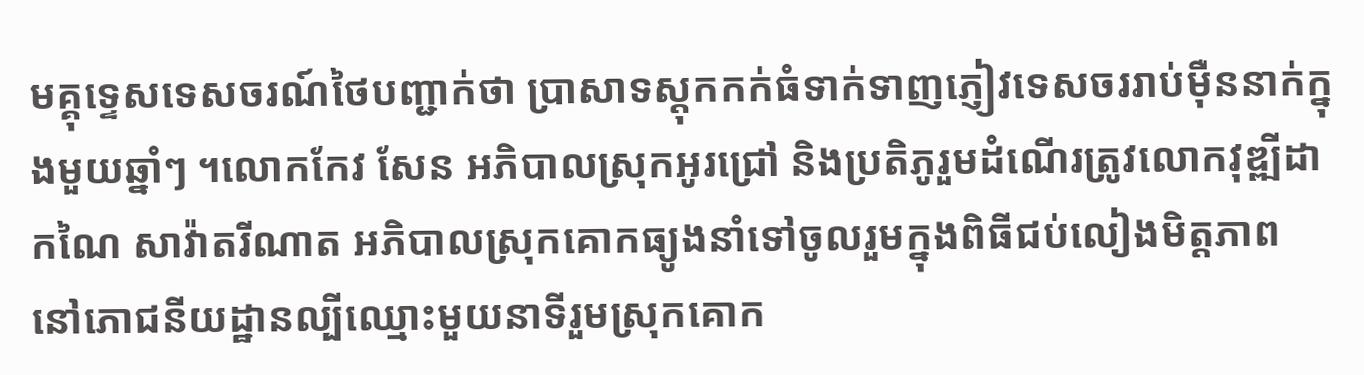មគ្គុទ្ទេសទេសចរណ៍ថៃបញ្ជាក់ថា ប្រាសាទស្តុកកក់ធំទាក់ទាញភ្ញៀវទេសចររាប់ម៉ឺននាក់ក្នុងមួយឆ្នាំៗ ។លោកកែវ សែន អភិបាលស្រុកអូរជ្រៅ និងប្រតិភូរួមដំណើរត្រូវលោកវុឌ្ឍីដាកណៃ សាវ៉ាតរីណាត អភិបាលស្រុកគោកធ្យូងនាំទៅចូលរួមក្នុងពិធីជប់លៀងមិត្តភាព នៅភោជនីយដ្ឋានល្បីឈ្មោះមួយនាទីរួមស្រុកគោក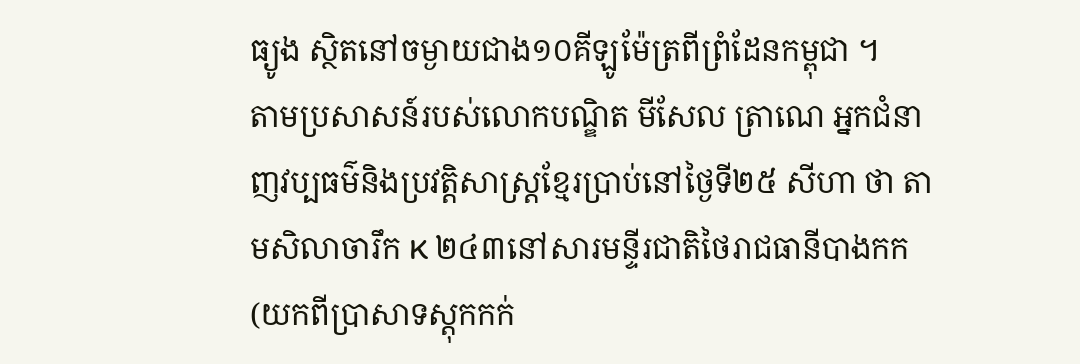ធ្យូង ស្ថិតនៅចម្ងាយជាង១០គីឡូម៉ែត្រពីព្រំដែនកម្ពុជា ។
តាមប្រសាសន៍របស់លោកបណ្ឌិត មីសែល ត្រាណេ អ្នកជំនាញវប្បធម៌និងប្រវត្តិសាស្ត្រខ្មែរប្រាប់នៅថ្ងៃទី២៥ សីហា ថា តាមសិលាចារឹក K ២៤៣នៅសារមន្ទីរជាតិថៃរាជធានីបាងកក(យកពីប្រាសាទស្តុកកក់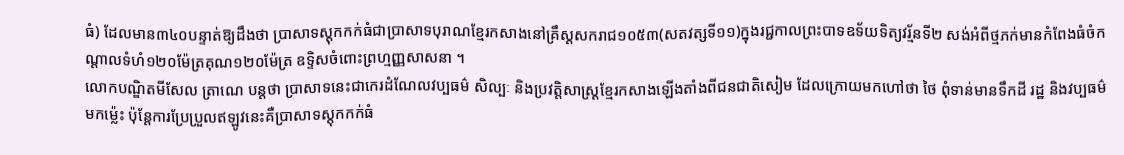ធំ) ដែលមាន៣៤០បន្ទាត់ឱ្យដឹងថា ប្រាសាទស្តុកកក់ធំជាប្រាសាទបុរាណខ្មែរកសាងនៅគ្រឹស្តសករាជ១០៥៣(សតវត្សទី១១)ក្នុងរជ្ជកាលព្រះបាទឧទ័យទិត្យវរ្ម័នទី២ សង់អំពីថ្មភក់មានកំពែងធំចំកណ្តាលទំហំ១២០ម៉ែត្រគុណ១២០ម៉ែត្រ ឧទ្ទិសចំពោះព្រហ្មញ្ញសាសនា ។
លោកបណ្ឌិតមីសែល ត្រាណេ បន្តថា ប្រាសាទនេះជាកេរដំណែលវប្បធម៌ សិល្បៈ និងប្រវត្តិសាស្ត្រខ្មែរកសាងឡើងតាំងពីជនជាតិសៀម ដែលក្រោយមកហៅថា ថៃ ពុំទាន់មានទឹកដី រដ្ឋ និងវប្បធម៌មកម៉្លេះ ប៉ុន្តែការប្រែប្រួលឥឡូវនេះគឺប្រាសាទស្តុកកក់ធំ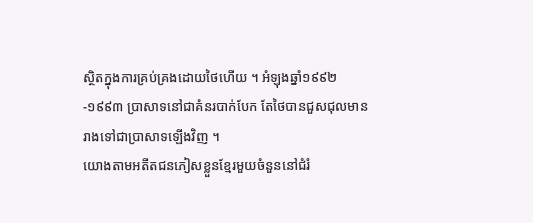ស្ថិតក្នុងការគ្រប់គ្រងដោយថៃហើយ ។ អំឡុងឆ្នាំ១៩៩២-១៩៩៣ ប្រាសាទនៅជាគំនរបាក់បែក តែថៃបានជួសជុលមានរាងទៅជាប្រាសាទឡើងវិញ ។
យោងតាមអតីតជនភៀសខ្លួនខ្មែរមួយចំនួននៅជំរំ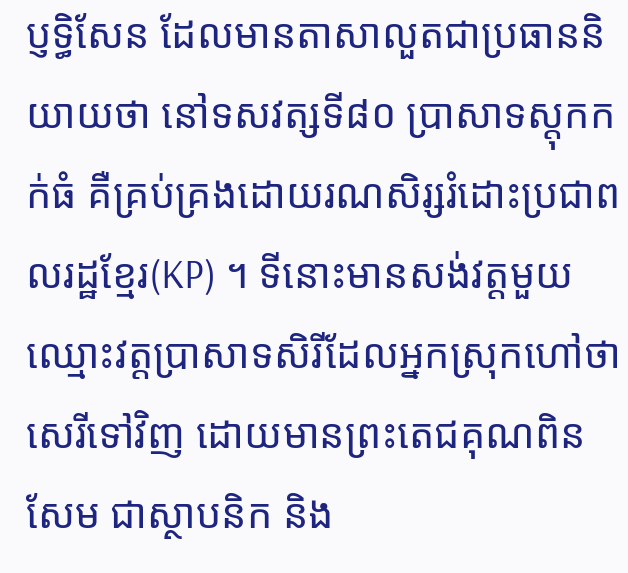ប្ញទ្ធិសែន ដែលមានតាសាលួតជាប្រធាននិយាយថា នៅទសវត្សទី៨០ ប្រាសាទស្តុកកក់ធំ គឺគ្រប់គ្រងដោយរណសិរ្សរំដោះប្រជាពលរដ្ឋខ្មែរ(KP) ។ ទីនោះមានសង់វត្តមួយឈ្មោះវត្តប្រាសាទសិរីដែលអ្នកស្រុកហៅថា សេរីទៅវិញ ដោយមានព្រះតេជគុណពិន សែម ជាស្ថាបនិក និង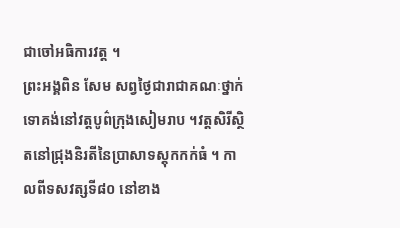ជាចៅអធិការវត្ត ។
ព្រះអង្គពិន សែម សព្វថ្ងៃជារាជាគណៈថ្នាក់ទោគង់នៅវត្តបូព៌ក្រុងសៀមរាប ។វត្តសិរីស្ថិតនៅជ្រុងនិរតីនៃប្រាសាទស្តុកកក់ធំ ។ កាលពីទសវត្សទី៨០ នៅខាង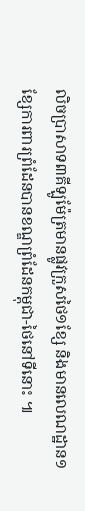លិចប្រាសាទ៣គីឡូម៉ែត្រមានផ្លូវក្រួសថៃ១ខ្សែ និងមានលេណដ្ឋាន១ខ្សែការពារព្រំដែនបានខណ្ឌព្រំដែនកម្ពុជា-ថៃនៅទីនោះ ៕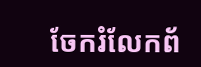ចែករំលែកព័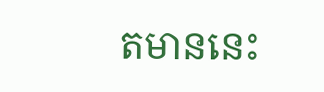តមាននេះ